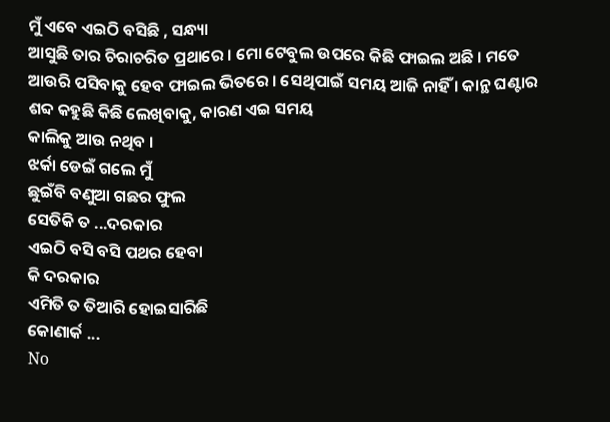ମୁଁ ଏବେ ଏଇଠି ବସିଛି , ସନ୍ଧ୍ୟା
ଆସୁଛି ତାର ଚିରାଚରିତ ପ୍ରଥାରେ । ମୋ ଟେବୁଲ ଉପରେ କିଛି ଫାଇଲ ଅଛି । ମତେ ଆଉରି ପସିବାକୁ ହେବ ଫାଇଲ ଭିତରେ । ସେଥିପାଇଁ ସମୟ ଆଜି ନାହିଁ । କାନ୍ଥ ଘଣ୍ଟାର ଶବ୍ଦ କହୁଛି କିଛି ଲେଖିବାକୁ, କାରଣ ଏଇ ସମୟ
କାଲିକୁ ଆଉ ନଥିବ ।
ଝର୍କା ଡେଇଁ ଗଲେ ମୁଁ
ଛୁଇଁବି ବଣୁଆ ଗଛର ଫୁଲ
ସେତିକି ତ ...ଦରକାର
ଏଇଠି ବସି ବସି ପଥର ହେବା
କି ଦରକାର
ଏମିତି ତ ତିଆରି ହୋଇସାରିଛି
କୋଣାର୍କ ...
No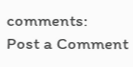comments:
Post a Comment